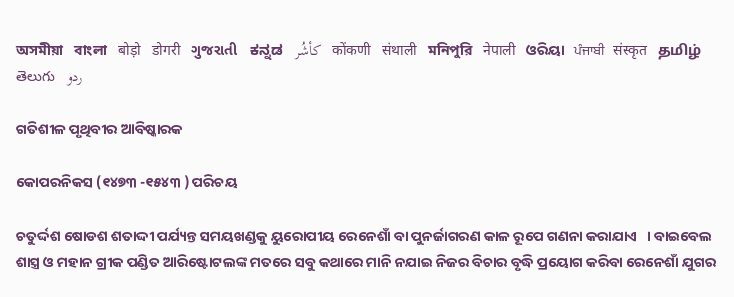অসমীয়া   বাংলা   बोड़ो   डोगरी   ગુજરાતી   ಕನ್ನಡ   كأشُر   कोंकणी   संथाली   মনিপুরি   नेपाली   ଓରିୟା   ਪੰਜਾਬੀ   संस्कृत   தமிழ்  తెలుగు   ردو

ଗତିଶୀଳ ପୃଥିବୀର ଆବିଷ୍କାରକ

କୋପରନିକସ (୧୪୭୩ -୧୫୪୩ ) ପରିଚୟ

ଚତୁର୍ଦ୍ଦଶ ଷୋଡଶ ଶତାଦ୍ଦୀ ପର୍ଯ୍ୟନ୍ତ ସମୟଖଣ୍ଡକୁ ୟୁରୋପୀୟ ରେନେଶାଁ ବା ପୁନର୍ଜାଗରଣ କାଳ ରୂପେ ଗଣନା କରାଯାଏ   । ବାଇବେଲ ଶାସ୍ତ୍ର ଓ ମହାନ ଗ୍ରୀକ ପଣ୍ଡିତ ଆରିଷ୍ଟୋଟଲଙ୍କ ମତରେ ସବୁ କଥାରେ ମାନି ନଯାଇ ନିଜର ବିଚାର ବୃଦ୍ଧି ପ୍ରୟୋଗ କରିବା ରେନେଶାଁ ଯୁଗର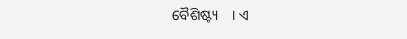ବୈଶିଷ୍ଟ୍ୟ    । ଏ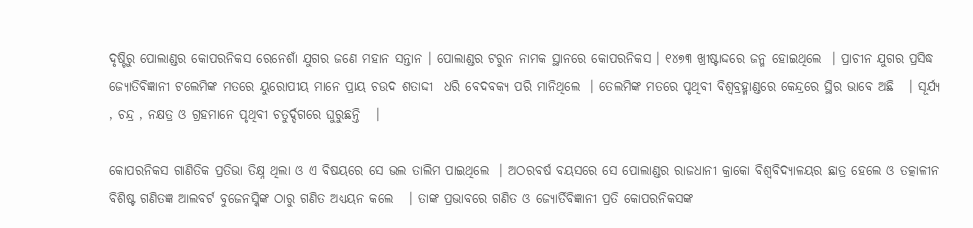ଦୃଷ୍ଟିରୁ ପୋଲାଣ୍ଡର କୋପରନିକସ ରେନେଶାଁ ଯୁଗର ଜଣେ ମହାନ ସନ୍ତାନ । ପୋଲାଣ୍ଡର ଟରୁନ ନାମକ ସ୍ଥାନରେ କୋପରନିକସ । ୧୪୭୩ ଖ୍ରୀଷ୍ଟାଦ୍ଦରେ ଜନ୍ମ ହୋଇଥିଲେ  । ପ୍ରାଚୀନ ଯୁଗର ପ୍ରସିଦ୍ଧ ଜ୍ୟୋତିବିଜ୍ଞାନୀ ଟଲେମିଙ୍କ ମତରେ ୟୁରୋପୀୟ ମାନେ ପ୍ରାୟ ଚଉଦ ଶତାଦ୍ଦୀ  ଧରି ବେଦବକ୍ୟ ପରି ମାନିଥିଲେ  । ତେଲମିଙ୍କ ମତରେ ପୃଥିବୀ ବିଶ୍ଵବ୍ରହ୍ମାଣ୍ଡରେ କେନ୍ଦ୍ରରେ ସ୍ଥିର ଭାବେ ଅଛି   । ସୂର୍ଯ୍ୟ , ଚନ୍ଦ୍ର , ନକ୍ଷତ୍ର ଓ ଗ୍ରହମାନେ ପୃଥିବୀ ଚତୁର୍ଦ୍ଦଗରେ ଘୁରୁଛନ୍ତି   ।

କୋପରନିକସ ଗାଣିତିକ ପ୍ରତିଭା ତିକ୍ଷ୍ନ ଥିଲା ଓ ଏ ବିଷୟରେ ସେ ଭଲ ତାଲିମ ପାଇଥିଲେ  । ଅଠରବର୍ଷ ବୟସରେ ସେ ପୋଲାଣ୍ଡର ରାଜଧାନୀ କ୍ରାକୋ ବିଶ୍ଵବିଦ୍ୟାଳୟର ଛାତ୍ର ହେଲେ ଓ ତତ୍କାଳୀନ ବିଶିଷ୍ଟ ଗଣିତଜ୍ଞ ଆଲବର୍ଟ ବୁଜେନସ୍କିଙ୍କ ଠାରୁ ଗଣିତ ଅଧ୍ୟୟନ କଲେ   । ତାଙ୍କ ପ୍ରଭାବରେ ଗଣିତ ଓ ଜ୍ୟୋର୍ତିବିଜ୍ଞାନୀ ପ୍ରତି କୋପରନିକସଙ୍କ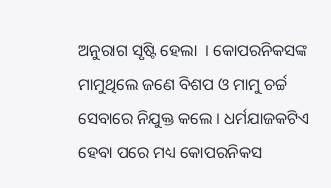ଅନୁରାଗ ସୃଷ୍ଟି ହେଲା  । କୋପରନିକସଙ୍କ ମାମୁଥିଲେ ଜଣେ ବିଶପ ଓ ମାମୁ ଚର୍ଚ୍ଚ ସେବାରେ ନିଯୁକ୍ତ କଲେ । ଧର୍ମଯାଜକଟିଏ ହେବା ପରେ ମଧ୍ୟ କୋପରନିକସ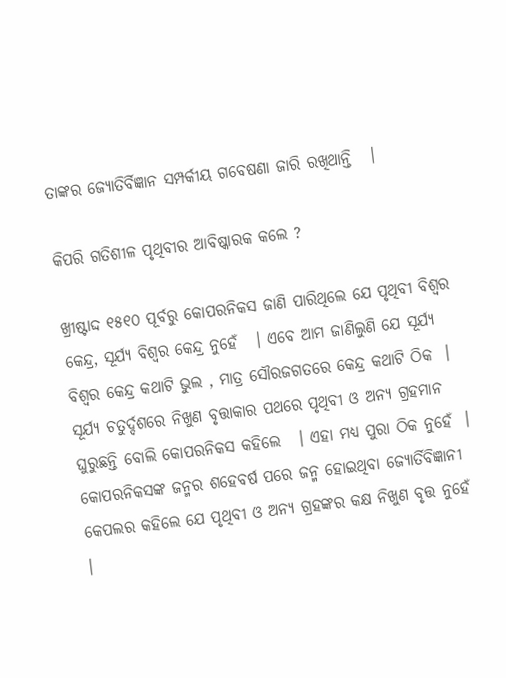ତାଙ୍କର ଜ୍ୟୋତିର୍ବିଜ୍ଞାନ ସମ୍ପର୍କୀୟ ଗବେଷଣା ଜାରି ରଖିଥାନ୍ତି   ।

କିପରି ଗତିଶୀଳ ପୃଥିବୀର ଆବିଷ୍କାରକ କଲେ ?

ଖ୍ରୀଷ୍ଟାଦ୍ଦ ୧୫୧୦ ପୂର୍ବରୁ କୋପରନିକସ ଜାଣି ପାରିଥିଲେ ଯେ ପୃଥିବୀ ବିଶ୍ଵର କେନ୍ଦ୍ର, ସୂର୍ଯ୍ୟ ବିଶ୍ଵର କେନ୍ଦ୍ର ନୁହେଁ   । ଏବେ ଆମ ଜାଣିଲୁଣି ଯେ ସୂର୍ଯ୍ୟ ବିଶ୍ଵର କେନ୍ଦ୍ର କଥାଟି ଭୁଲ , ମାତ୍ର ସୌରଜଗତରେ କେନ୍ଦ୍ର କଥାଟି ଠିକ  । ସୂର୍ଯ୍ୟ ଚତୁର୍ଦ୍ଦଶରେ ନିଖୁଣ ବୃତ୍ତାକାର ପଥରେ ପୃଥିବୀ ଓ ଅନ୍ୟ ଗ୍ରହମାନ ଘୁରୁଛନ୍ତି ବୋଲି କୋପରନିକସ କହିଲେ   । ଏହା ମଧ୍ୟ ପୁରା ଠିକ ନୁହେଁ  । କୋପରନିକସଙ୍କ ଜନ୍ମର ଶହେବର୍ଷ ପରେ ଜନ୍ମ ହୋଇଥିବା ଜ୍ୟୋର୍ତିବିଜ୍ଞାନୀ କେପଲର କହିଲେ ଯେ ପୃଥିବୀ ଓ ଅନ୍ୟ ଗ୍ରହଙ୍କର କକ୍ଷ ନିଖୁଣ ବୃତ୍ତ ନୁହେଁ  ।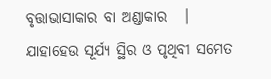ବୃତ୍ତାଭାସାକାର ବା ଅଣ୍ଡାକାର   । ଯାହାହେଉ ସୂର୍ଯ୍ୟ ସ୍ଥିର ଓ ପୃଥିବୀ ସମେତ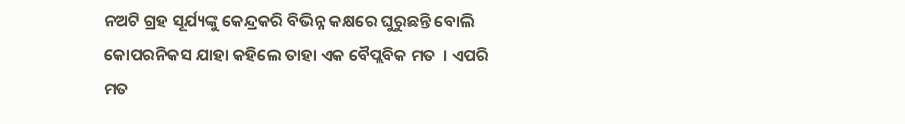ନଅଟି ଗ୍ରହ ସୂର୍ଯ୍ୟଙ୍କୁ କେନ୍ଦ୍ରକରି ବିଭିନ୍ନ କକ୍ଷରେ ଘୁରୁଛନ୍ତି ବୋଲି କୋପରନିକସ ଯାହା କହିଲେ ତାହା ଏକ ବୈପ୍ଲବିକ ମତ  । ଏପରି ମତ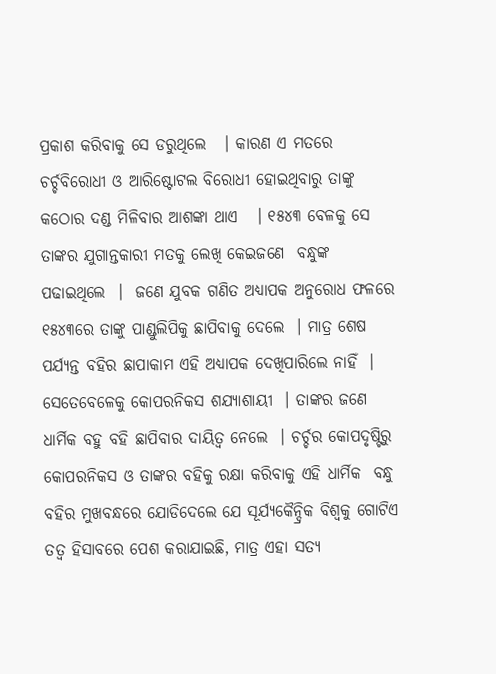ପ୍ରକାଶ କରିବାକୁ ସେ ଡରୁଥିଲେ   । କାରଣ ଏ ମତରେ ଚର୍ଚ୍ଚବିରୋଧୀ ଓ ଆରିଷ୍ଟୋଟଲ ବିରୋଧୀ ହୋଇଥିବାରୁ ତାଙ୍କୁ କଠୋର ଦଣ୍ଡ ମିଳିବାର ଆଶଙ୍କା ଥାଏ   । ୧୫୪୩ ବେଳକୁ ସେ ତାଙ୍କର ଯୁଗାନ୍ତକାରୀ ମତକୁ ଲେଖି କେଇଜଣେ  ବନ୍ଧୁଙ୍କ ପଢାଇଥିଲେ  ।  ଜଣେ ଯୁବକ ଗଣିତ ଅଧ୍ୟାପକ ଅନୁରୋଧ ଫଳରେ ୧୫୪୩ରେ ତାଙ୍କୁ ପାଣ୍ଡୁଲିପିକୁ ଛାପିବାକୁ ଦେଲେ  । ମାତ୍ର ଶେଷ ପର୍ଯ୍ୟନ୍ତ ବହିର ଛାପାକାମ ଏହି ଅଧ୍ୟାପକ ଦେଖିପାରିଲେ ନାହିଁ  । ସେତେବେଳେକୁ କୋପରନିକସ ଶଯ୍ୟାଶାୟୀ  । ତାଙ୍କର ଜଣେ ଧାର୍ମିକ ବହୁ ବହି ଛାପିବାର ଦାୟିତ୍ଵ ନେଲେ  । ଚର୍ଚ୍ଚର କୋପଦୃଷ୍ଟିରୁ କୋପରନିକସ ଓ ତାଙ୍କର ବହିକୁ ରକ୍ଷା କରିବାକୁ ଏହି ଧାର୍ମିକ  ବନ୍ଧୁ ବହିର ମୁଖବନ୍ଧରେ ଯୋଡିଦେଲେ ଯେ ସୂର୍ଯ୍ୟକୈନ୍ଦ୍ରିକ ବିଶ୍ଵକୁ ଗୋଟିଏ ତତ୍ଵ ହିସାବରେ ପେଶ କରାଯାଇଛି, ମାତ୍ର ଏହା ସତ୍ୟ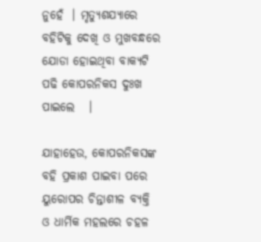ନୁହେଁ  । ମୃତ୍ୟୁଶଯ୍ୟାରେ ବହିଟିକୁ ଦେଖି ଓ ମୁଖବନ୍ଧରେ ଯୋଡା ହୋଇଥିବା ବାକ୍ୟଟି ପଢି କୋପରନିକସ ଦୁଃଖ ପାଇଲେ   ।

ଯାହାହେଉ, କୋପରନିକସଙ୍କ ବହି ପ୍ରକାଶ ପାଇବା ପରେ ୟୁରୋପର ଚିନ୍ତାଶୀଳ ବ୍ୟକ୍ତି ଓ ଧାର୍ମିକ ମହଲରେ ଚହଳ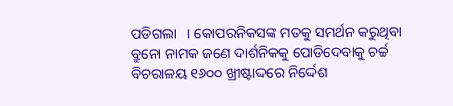ପଡିଗଲା   । କୋପରନିକସଙ୍କ ମତକୁ ସମର୍ଥନ କରୁଥିବା ବ୍ରୁନୋ ନାମକ ଜଣେ ଦାର୍ଶନିକକୁ ପୋଡିଦେବାକୁ ଚର୍ଚ୍ଚ ବିଚରାଳୟ ୧୬୦୦ ଖ୍ରୀଷ୍ଟାଦ୍ଦରେ ନିର୍ଦ୍ଦେଶ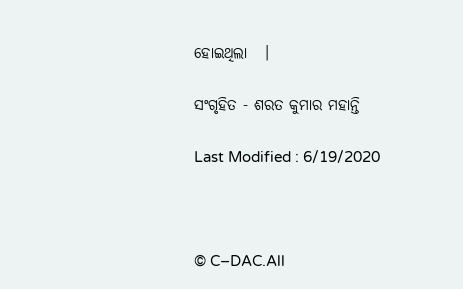ହୋଇଥିଲା   ।

ସଂଗୃହିତ - ଶରତ କୁମାର ମହାନ୍ତି

Last Modified : 6/19/2020



© C–DAC.All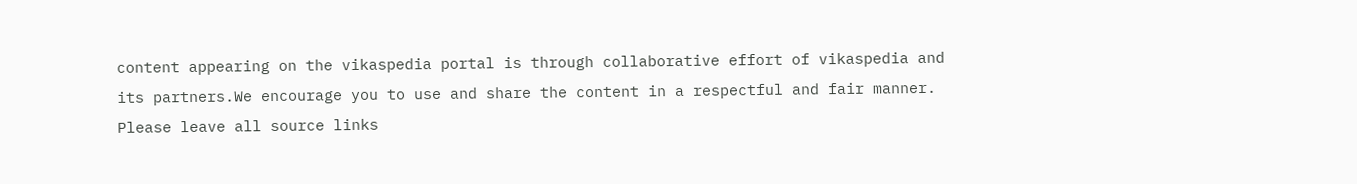content appearing on the vikaspedia portal is through collaborative effort of vikaspedia and its partners.We encourage you to use and share the content in a respectful and fair manner. Please leave all source links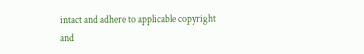intact and adhere to applicable copyright and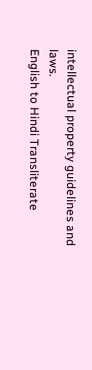intellectual property guidelines and laws.
English to Hindi Transliterate